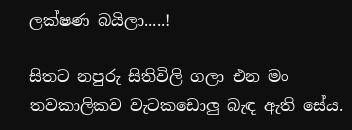ලක්ෂණ බයිලා.....!

සිතට නපුරු සිතිවිලි ගලා එන මං තවකාලිකව වැටකඩොලු බැඳ ඇති සේය.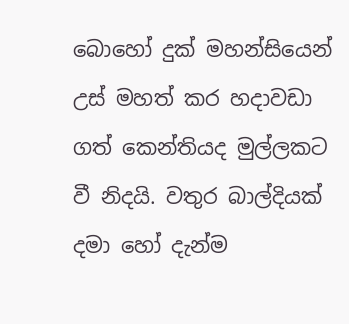බොහෝ දුක් මහන්සියෙන් උස් මහත් කර හදාවඩා ගත් කෙන්තියද මුල්ලකට වී නිදයි. වතුර බාල්දියක් දමා හෝ දැන්ම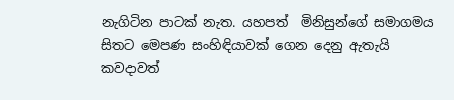නැගිටින පාටක් නැත. යහපත්  මිනිසුන්ගේ සමාගමය සිතට මෙපණ සංහිඳියාවක් ගෙන දෙනු ඇතැයි කවදාවත්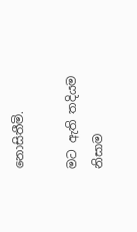නොසිතීමි.

මට ඇති තදියම නිසාම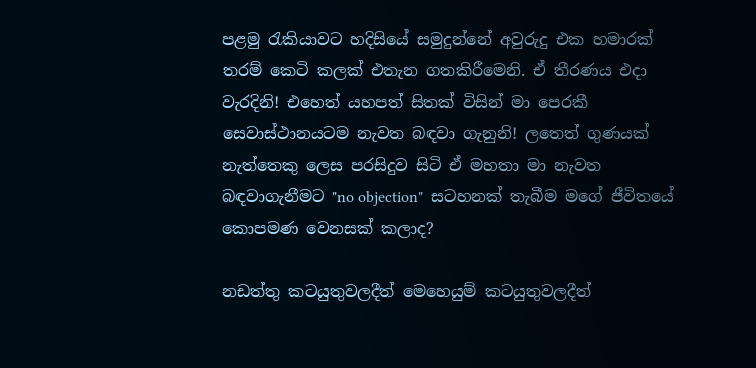පළමු ‍රැකියාවට හදිසියේ සමුදුන්නේ අවුරුදු එක හමාරක් තරම් කෙටි කලක් එතැන ගතකිරීමෙනි. ඒ තීරණය එදා වැරදිනි! එහෙත් යහපත් සිතක් විසින් මා පෙරකී සෙවාස්ථානයටම නැවත බඳවා ගැනුනි! ලතෙත් ගුණයක් නැත්තෙකු ලෙස පරසිදුව සිටි ඒ මහතා මා නැවත බඳවාගැනීමට "no objection"  සටහනක් තැබීම මගේ ජීවිතයේ කොපමණ වෙනසක් කලාද?

නඩත්තු කටයුතුවලදීත් මෙහෙයුම් කටයුතුවලදීත්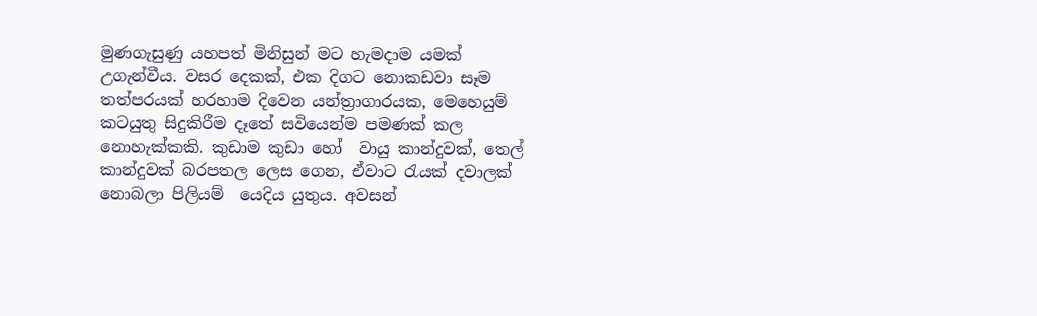මුණගැසුණු යහපත් මිනිසුන් මට හැමදාම යමක් උගැන්වීය. වසර දෙකක්, එක දිගට නොකඩවා සෑම තත්පරයක් හරහාම දිවෙන යන්ත්‍රාගාරයක, මෙහෙයුම් කටයුතු සිදුකිරීම දෑතේ සවියෙන්ම පමණක් කල නොහැක්කකි. කුඩාම කුඩා හෝ  වායු කාන්දුවක්, තෙල් කාන්දුවක් බරපතල ලෙස ගෙන, ඒවාට ‍රැයක් දවාලක් නොබලා පිලියම්  යෙදිය යුතුය. අවසන්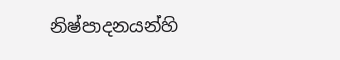නිෂ්පාදනයන්හි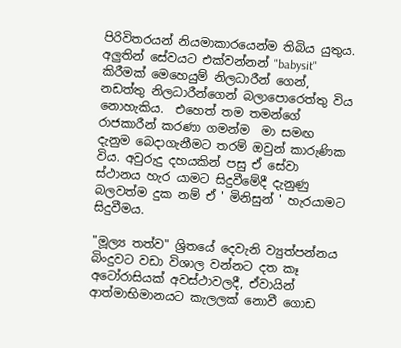පිරිවිතරයන් නියමාකාරයෙන්ම තිබිය යුතුය. අලුතින් සේවයට එක්වන්නන් "babysit"  කිරීමක් මෙහෙයුම් නිලධාරීන් ගෙන්, නඩත්තු නිලධාරීන්ගෙන් බලාපොරෙත්තු විය නොහැකිය.  එහෙත් තම තමන්ගේ රාජකාරීන් කරණා ගමන්ම  මා සමඟ දැනුම බෙදාගැනීමට තරම් ඔවුන් කාරුණික විය. අවුරුදු දහයකින් පසු ඒ සේවා ස්ථානය හැර යාමට සිදුවීමේදී දැනුණු බලවත්ම දුක නම් ඒ ' මිනිසුන් ' හැරයාමට සිදුවීමය.

"මූල්‍ය තත්ව" ශ්‍රිතයේ දෙවැනි ව්‍යුත්පන්නය බිංදුවට වඩා විශාල වන්නට දත කෑ අටෝරාසියක් අවස්ථාවලදී, ඒවායින් ආත්මාභිමානයට කැලලක් නොවී ගොඩ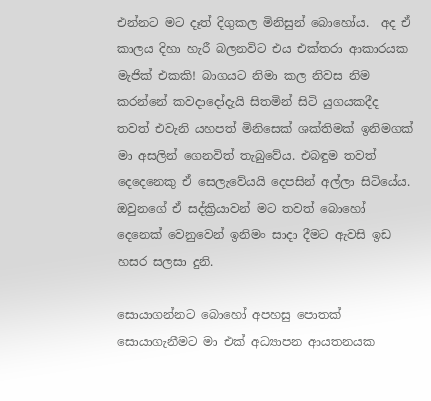එන්නට මට දෑත් දිගුකල මිනිසුන් බොහෝය.  අද ඒ කාලය දිහා හැරී බලනවිට එය එක්තරා ආකාරයක මැජික් එකකි! බාගයට නිමා කල නිවස නිම කරන්නේ කවදාදෝදැයි සිතමින් සිටි යුගයකදීද තවත් එවැනි යහපත් මිනිසෙක් ශක්තිමක් ඉනිමගක් මා අසලින් ගෙනවිත් තැබුවේය. එබඳුම තවත් දෙදෙනෙකු ඒ සෙලැවේයයි දෙපසින් අල්ලා සිටියේය. ඔවුනගේ ඒ සද්ක්‍රියාවන් මට තවත් බොහෝ දෙනෙක් වෙනුවෙන් ඉනිමං සාදා දීමට ඇවසි ඉඩ හසර සලසා දුනි.

සොයාගන්නට බොහෝ අපහසු පොතක් සොයාගැනීමට මා එක් අධ්‍යාපන ආයතනයක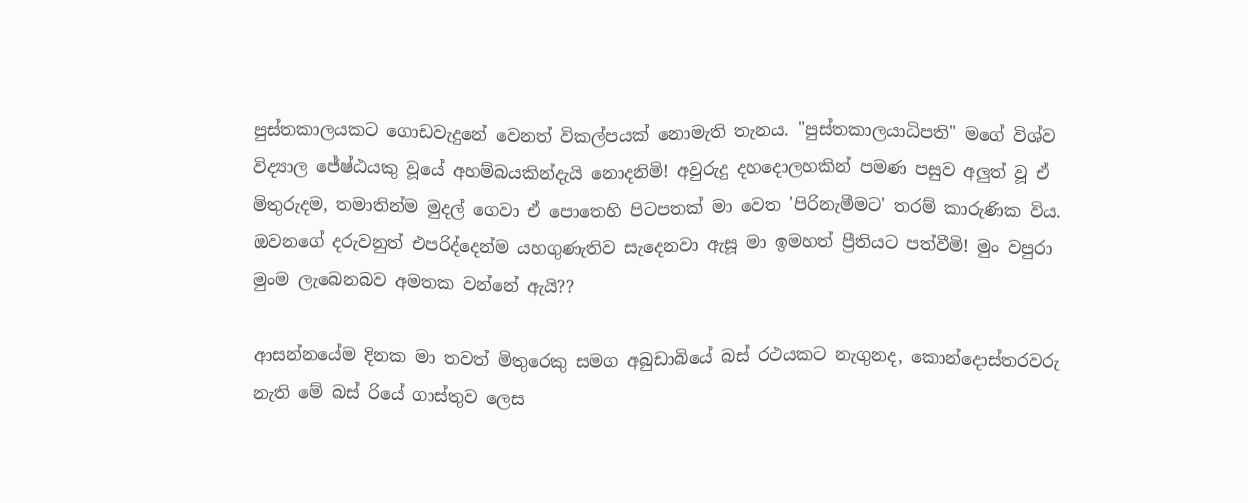පුස්තකාලයකට ගොඩවැදුනේ වෙනත් විකල්පයක් නොමැති තැනය. "පුස්තකාලයාධිපති" මගේ විශ්ව විද්‍යාල ජේෂ්ඨයකු වූයේ අහම්බයකින්දැයි නොදනිමි! අවුරුදු දහදොලහකින් පමණ පසුව අලුත් වූ ඒ මිතුරුදම, තමාතින්ම මුදල් ගෙවා ඒ පොතෙහි පිටපතක් මා වෙත 'පිරිනැමීමට' තරම් කාරුණික විය. ඔවනගේ දරුවනුත් එපරිද්දෙන්ම යහගුණැතිව සැදෙනවා ඇසූ මා ඉමහත් ප්‍රීතියට පත්වීමි! මුං වපුරා මුංම ලැබෙනබව අමතක වන්නේ ඇයි??

ආසන්නයේම දිනක මා තවත් මිතුරෙකු සමග අබුඩාබියේ බස් රථයකට නැගුනද, කොන්දොස්තරවරු නැති මේ බස් රියේ ගාස්තුව ලෙස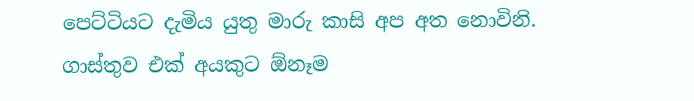පෙට්ටියට දැමිය යුතු මාරු කාසි අප අත නොවිනි. ගාස්තුව එක් අයකුට ඕනෑම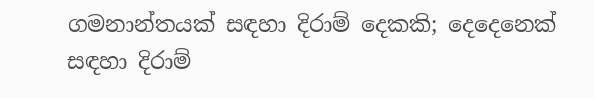ගමනාන්තයක් සඳහා දිරාම් දෙකකි; දෙදෙනෙක් සඳහා දිරාම්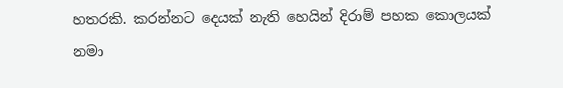හතරකි. කරන්නට දෙයක් නැති හෙයින් දිරාම් පහක කොලයක් නමා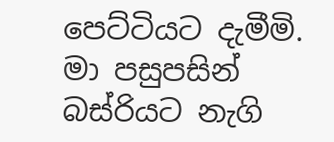පෙට්ටියට දැමීමි. මා පසුපසින් බස්රියට නැගි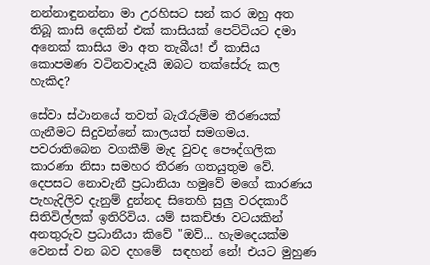නන්නාඳුනන්නා මා උරහිසට සන් කර ඔහු අත තිබූ කාසි දෙකින් එක් කාසියක් පෙට්ටියට දමා අනෙක් කාසිය මා අත තැබීය! ඒ කාසිය කොපමණ වටිනවාදැයි ඔබට තක්සේරු කල හැකිද?

සේවා ස්ථානයේ තවත් බැරෑරුම්ම තීරණයක් ගැනීමට සිදුවන්නේ කාලයත් සමගමය. පවරාතිබෙන වගකීම් මැද වුවද පෞද්ගලික කාරණා නිසා සමහර තීරණ ගතයුතුම වේ.  දෙපසට නොවැනී ප්‍රධානියා හමුවේ මගේ කාරණය පැහැදිලිව දැනුම් දුන්නද සිතෙහි සුලු වරදකාරී සිතිවිල්ලක් ඉතිරිවිය. යම් සකච්ඡා වටයකින් අනතුරුව ප්‍රධානීයා කිවේ "ඔව්... හැමදෙයක්ම වෙනස් වන බව දහමේ  සඳහන් නේ! එයට මුහුණ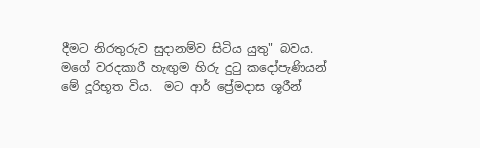දීමට නිරතුරුව සුදානම්ව සිටිය යුතු" බවය.  මගේ වරදකාරී හැඟුම හිරු දු‍ටු කදෝපැණියන් මේ දූරිභූත විය.  මට ආර් ප්‍රේමදාස ශූරීන්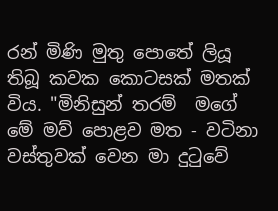රන් මිණි මුතු පොතේ ලියූ තිබූ කවක කොටසක් මතක් විය. "මිනිසුන් තරම්  මගේ මේ මව් පොළව මත - වටිනා වස්තුවක් වෙන මා දුටුවේ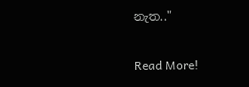නැත.."

Read More!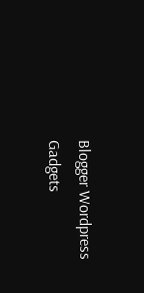Blogger Wordpress Gadgets